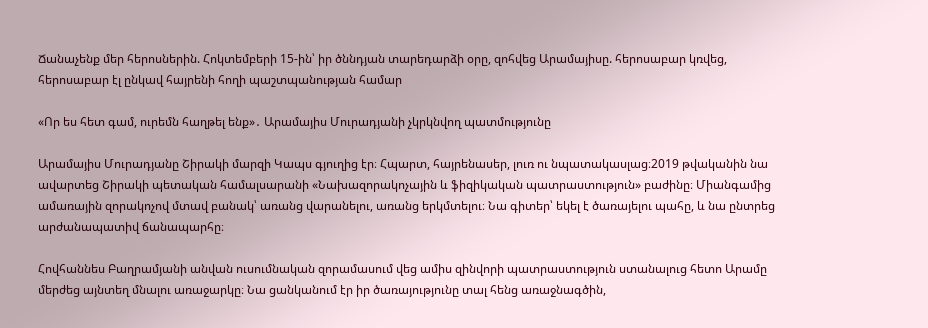Ճանաչենք մեր հերոսներին. Հոկտեմբերի 15-ին՝ իր ծննդյան տարեդարձի օրը, զոհվեց Արամայիսը. հերոսաբար կռվեց, հերոսաբար էլ ընկավ հայրենի հողի պաշտպանության համար

«Որ ես հետ գամ, ուրեմն հաղթել ենք»․ Արամայիս Մուրադյանի չկրկնվող պատմությունը

Արամայիս Մուրադյանը Շիրակի մարզի Կապս գյուղից էր։ Հպարտ, հայրենասեր, լուռ ու նպատակասլաց։2019 թվականին նա ավարտեց Շիրակի պետական համալսարանի «Նախազորակոչային և ֆիզիկական պատրաստություն» բաժինը։ Միանգամից ամառային զորակոչով մտավ բանակ՝ առանց վարանելու, առանց երկմտելու։ Նա գիտեր՝ եկել է ծառայելու պահը, և նա ընտրեց արժանապատիվ ճանապարհը։

Հովհաննես Բաղրամյանի անվան ուսումնական զորամասում վեց ամիս զինվորի պատրաստություն ստանալուց հետո Արամը մերժեց այնտեղ մնալու առաջարկը։ Նա ցանկանում էր իր ծառայությունը տալ հենց առաջնագծին,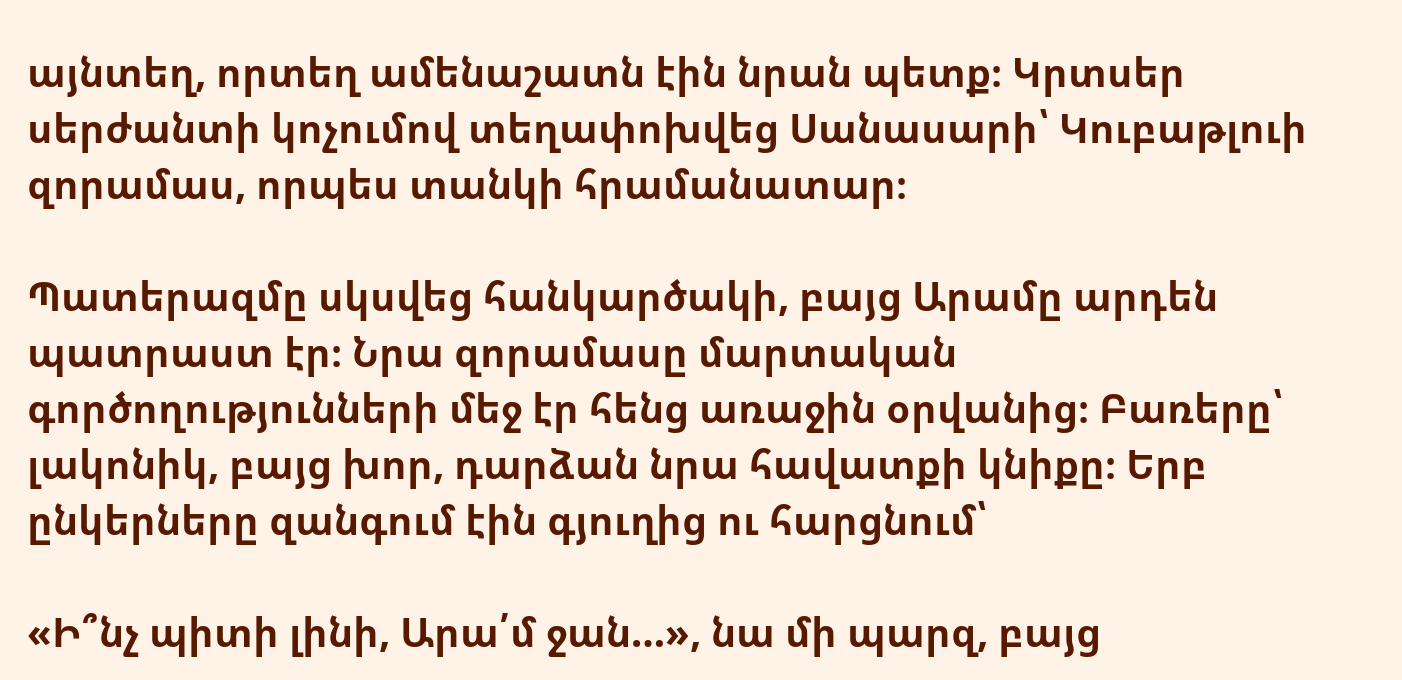այնտեղ, որտեղ ամենաշատն էին նրան պետք։ Կրտսեր սերժանտի կոչումով տեղափոխվեց Սանասարի՝ Կուբաթլուի զորամաս, որպես տանկի հրամանատար։

Պատերազմը սկսվեց հանկարծակի, բայց Արամը արդեն պատրաստ էր։ Նրա զորամասը մարտական գործողությունների մեջ էր հենց առաջին օրվանից։ Բառերը՝ լակոնիկ, բայց խոր, դարձան նրա հավատքի կնիքը։ Երբ ընկերները զանգում էին գյուղից ու հարցնում՝

«Ի՞նչ պիտի լինի, Արա՛մ ջան…», նա մի պարզ, բայց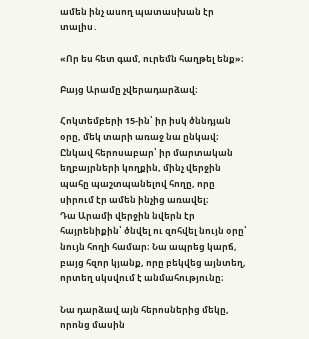ամեն ինչ ասող պատասխան էր տալիս․

«Որ ես հետ գամ, ուրեմն հաղթել ենք»։

Բայց Արամը չվերադարձավ։

Հոկտեմբերի 15-ին՝ իր իսկ ծննդյան օրը, մեկ տարի առաջ նա ընկավ։ Ընկավ հերոսաբար՝ իր մարտական եղբայրների կողքին, մինչ վերջին պահը պաշտպանելով հողը, որը սիրում էր ամեն ինչից առավել։
Դա Արամի վերջին նվերն էր հայրենիքին՝ ծնվել ու զոհվել նույն օրը՝ նույն հողի համար։ Նա ապրեց կարճ, բայց հզոր կյանք, որը բեկվեց այնտեղ, որտեղ սկսվում է անմահությունը։

Նա դարձավ այն հերոսներից մեկը, որոնց մասին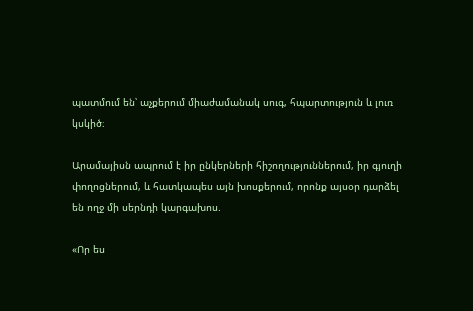պատմում են՝ աչքերում միաժամանակ սուգ, հպարտություն և լուռ կսկիծ։

Արամայիսն ապրում է իր ընկերների հիշողություններում, իր գյուղի փողոցներում, և հատկապես այն խոսքերում, որոնք այսօր դարձել են ողջ մի սերնդի կարգախոս.

«Որ ես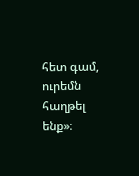հետ գամ, ուրեմն հաղթել ենք»։